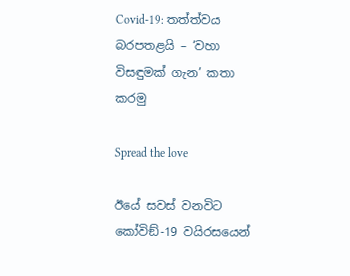Covid-19: තත්ත්වය බරපතළයි – ‘වහා විසඳුමක් ගැන’ කතා කරමු

Spread the love

ඊයේ සවස් වනවිට කෝවිඞ්-19 වයිරසයෙන්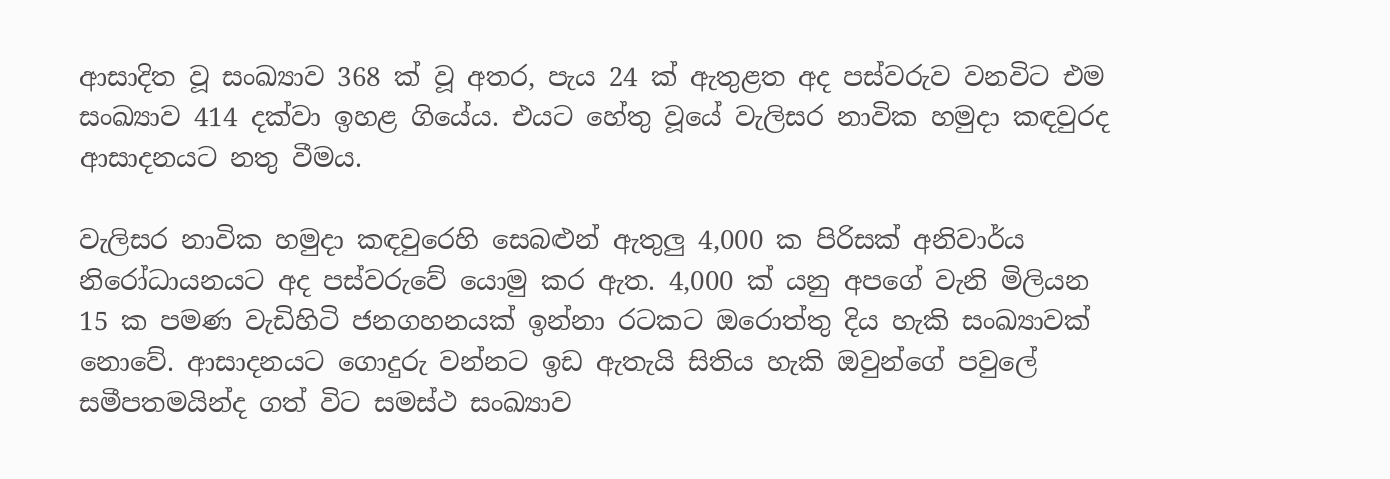ආසාදිත වූ සංඛ්‍යාව 368 ක් වූ අතර, පැය 24 ක් ඇතුළත අද පස්වරුව වනවිට එම සංඛ්‍යාව 414 දක්වා ඉහළ ගියේය. එයට හේතු වූයේ වැලිසර නාවික හමුදා කඳවුරද ආසාදනයට නතු වීමය.

වැලිසර නාවික හමුදා කඳවුරෙහි සෙබළුන් ඇතුලු 4,000 ක පිරිසක් අනිවාර්ය නිරෝධායනයට අද පස්වරුවේ යොමු කර ඇත. 4,000 ක් යනු අපගේ වැනි මිලියන 15 ක පමණ වැඩිහිටි ජනගහනයක් ඉන්නා රටකට ඔරොත්තු දිය හැකි සංඛ්‍යාවක් නොවේ. ආසාදනයට ගොදුරු වන්නට ඉඩ ඇතැයි සිතිය හැකි ඔවුන්ගේ පවුලේ සමීපතමයින්ද ගත් විට සමස්ථ සංඛ්‍යාව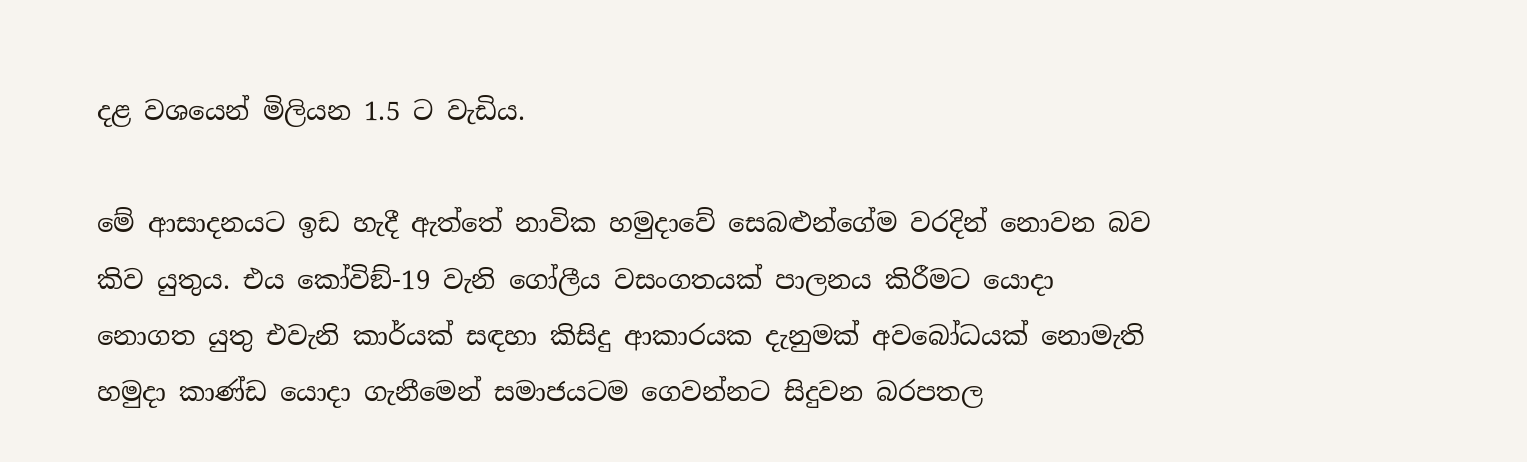දළ වශයෙන් මිලියන 1.5 ට වැඩිය.

මේ ආසාදනයට ඉඩ හැදී ඇත්තේ නාවික හමුදාවේ සෙබළුන්ගේම වරදින් නොවන බව කිව යුතුය. එය කෝවිඞ්-19 වැනි ගෝලීය වසංගතයක් පාලනය කිරීමට යොදා නොගත යුතු එවැනි කාර්යක් සඳහා කිසිදු ආකාරයක දැනුමක් අවබෝධයක් නොමැති හමුදා කාණ්ඩ යොදා ගැනීමෙන් සමාජයටම ගෙවන්නට සිදුවන බරපතල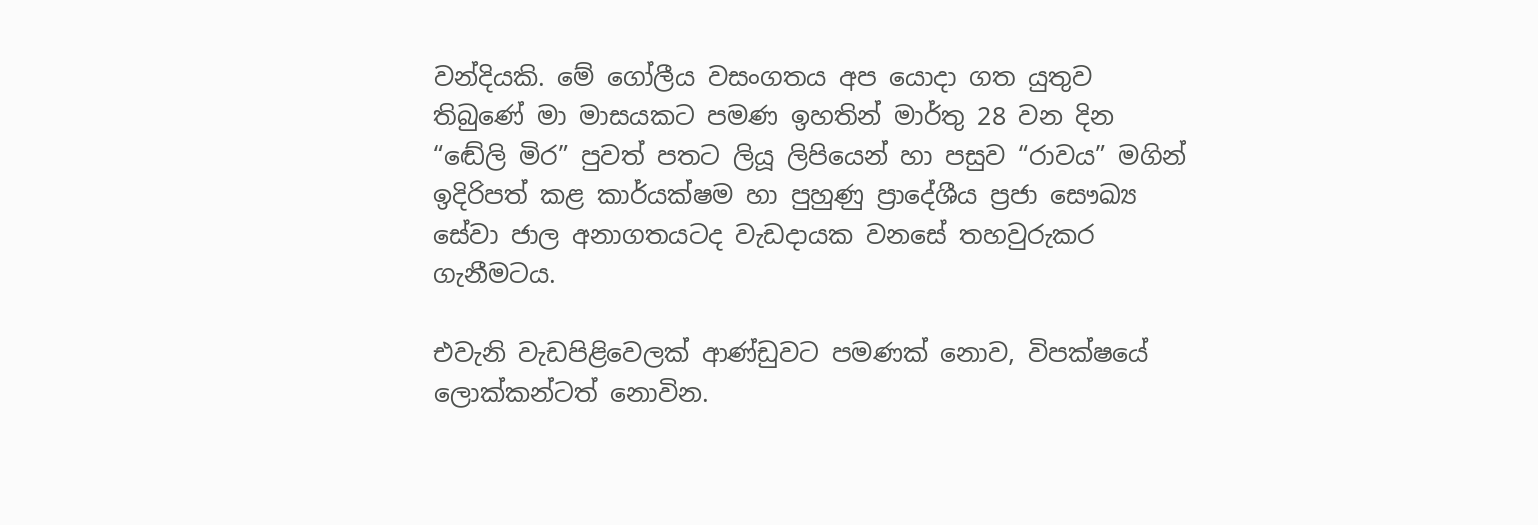වන්දියකි. මේ ගෝලීය වසංගතය අප යොදා ගත යුතුව තිබුණේ මා මාසයකට පමණ ඉහතින් මාර්තු 28 වන දින “ඬේලි මිර” පුවත් පතට ලියූ ලිපියෙන් හා පසුව “රාවය” මගින් ඉදිරිපත් කළ කාර්යක්ෂම හා පුහුණු ප්‍රාදේශීය ප්‍රජා සෞඛ්‍ය සේවා ජාල අනාගතයටද වැඩදායක වනසේ තහවුරුකර ගැනීමටය.

එවැනි වැඩපිළිවෙලක් ආණ්ඩුවට පමණක් නොව, විපක්ෂයේ ලොක්කන්ටත් නොවින.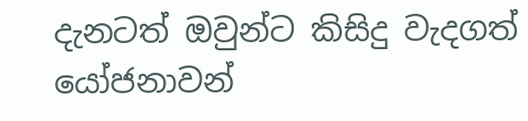දැනටත් ඔවුන්ට කිසිදු වැදගත් යෝජනාවන්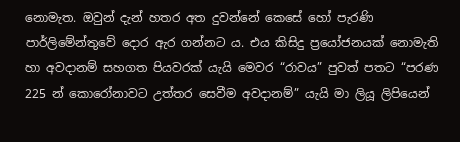නොමැත. ඔවුන් දැන් හතර අත දුවන්නේ කෙසේ හෝ පැරණි පාර්ලිමේන්තුවේ දොර ඇර ගන්නට ය. එය කිසිදු ප්‍රයෝජනයක් නොමැති හා අවදානම් සහගත පියවරක් යැයි මෙවර “රාවය” පුවත් පතට “පරණ 225 න් කොරෝනාවට උත්තර සෙවීම අවදානම්” යැයි මා ලියූ ලිපියෙන්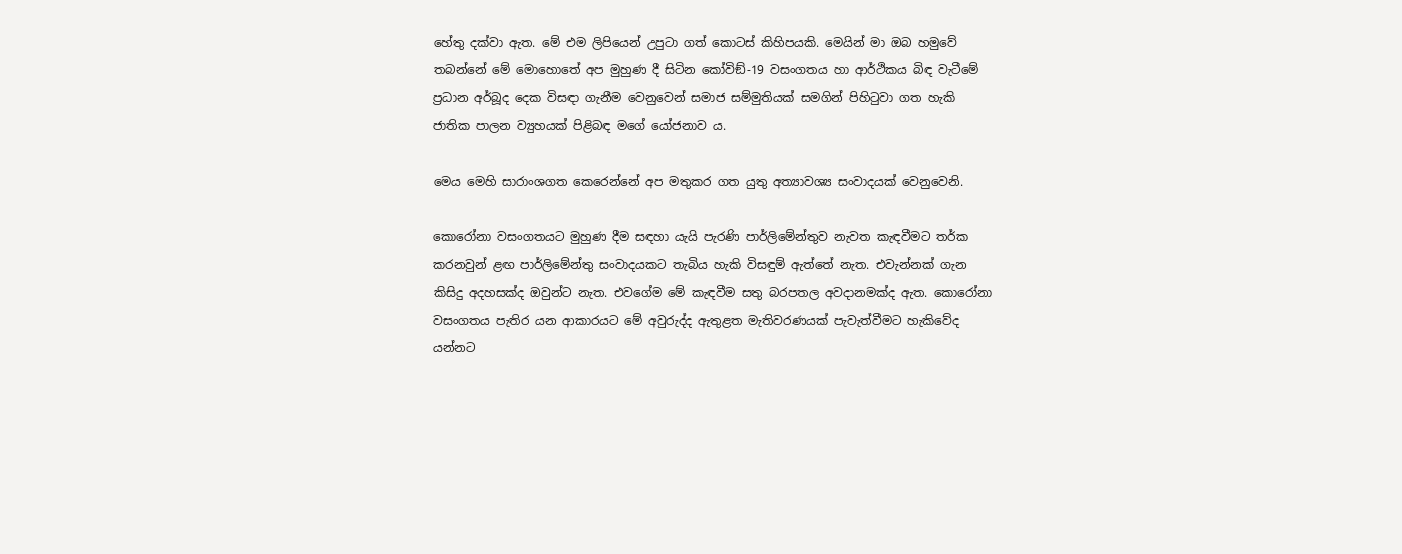හේතු දක්වා ඇත. මේ එම ලිපියෙන් උපුටා ගත් කොටස් කිහිපයකි. මෙයින් මා ඔබ හමුවේ තබන්නේ මේ මොහොතේ අප මුහුණ දී සිටින කෝවිඞ්-19 වසංගතය හා ආර්ථිකය බිඳ වැටීමේ ප්‍රධාන අර්බූද දෙක විසඳා ගැනීම වෙනුවෙන් සමාජ සම්මුතියක් සමගින් පිහිටුවා ගත හැකි ජාතික පාලන ව්‍යුහයක් පිළිබඳ මගේ යෝජනාව ය.

මෙය මෙහි සාරාංශගත කෙරෙන්නේ අප මතුකර ගත යුතු අත්‍යාවශ්‍ය සංවාදයක් වෙනුවෙනි.

කොරෝනා වසංගතයට මුහුණ දීම සඳහා යැයි පැරණි පාර්ලිමේන්තුව නැවත කැඳවීමට තර්ක කරනවුන් ළඟ පාර්ලිමේන්තු සංවාදයකට තැබිය හැකි විසඳුම් ඇත්තේ නැත. එවැන්නක් ගැන කිසිදු අදහසක්ද ඔවුන්ට නැත. එවගේම මේ කැඳවීම සතු බරපතල අවදානමක්ද ඇත. කොරෝනා වසංගතය පැතිර යන ආකාරයට මේ අවුරුද්ද ඇතුළත මැතිවරණයක් පැවැත්වීමට හැකිවේද යන්නට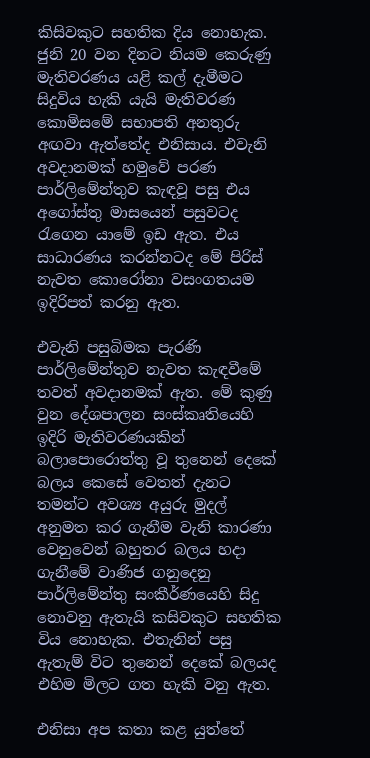කිසිවකුට සහතික දිය නොහැක. ජුනි 20 වන දිනට නියම කෙරුණු මැතිවරණය යළි කල් දැමීමට සිදුවිය හැකි යැයි මැතිවරණ කොමිසමේ සභාපති අනතුරු අඟවා ඇත්තේද එනිසාය. එවැනි අවදානමක් හමුවේ පරණ පාර්ලිමේන්තුව කැඳවූ පසු එය අගෝස්තු මාසයෙන් පසුවටද රැගෙන යාමේ ඉඩ ඇත. එය සාධාරණය කරන්නටද මේ පිරිස් නැවත කොරෝනා වසංගතයම ඉදිරිපත් කරනු ඇත.

එවැනි පසුබිමක පැරණි පාර්ලිමේන්තුව නැවත කැඳවීමේ තවත් අවදානමක් ඇත. මේ කුණු වුන දේශපාලන සංස්කෘතියෙහි ඉදිරි මැතිවරණයකින් බලාපොරොත්තු වූ තුනෙන් දෙකේ බලය කෙසේ වෙතත් දැනට තමන්ට අවශ්‍ය අයුරු මුදල් අනුමත කර ගැනීම වැනි කාරණා වෙනුවෙන් බහුතර බලය හදා ගැනීමේ වාණිජ ගනුදෙනු පාර්ලිමේන්තු සංකීර්ණයෙහි සිදු නොවනු ඇතැයි කසිවකුට සහතික විය නොහැක. එතැනින් පසු ඇතැම් විට තුනෙන් දෙකේ බලයද එහිම මිලට ගත හැකි වනු ඇත.

එනිසා අප කතා කළ යුත්තේ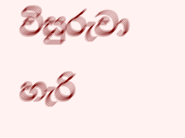විසුරුවා හැරි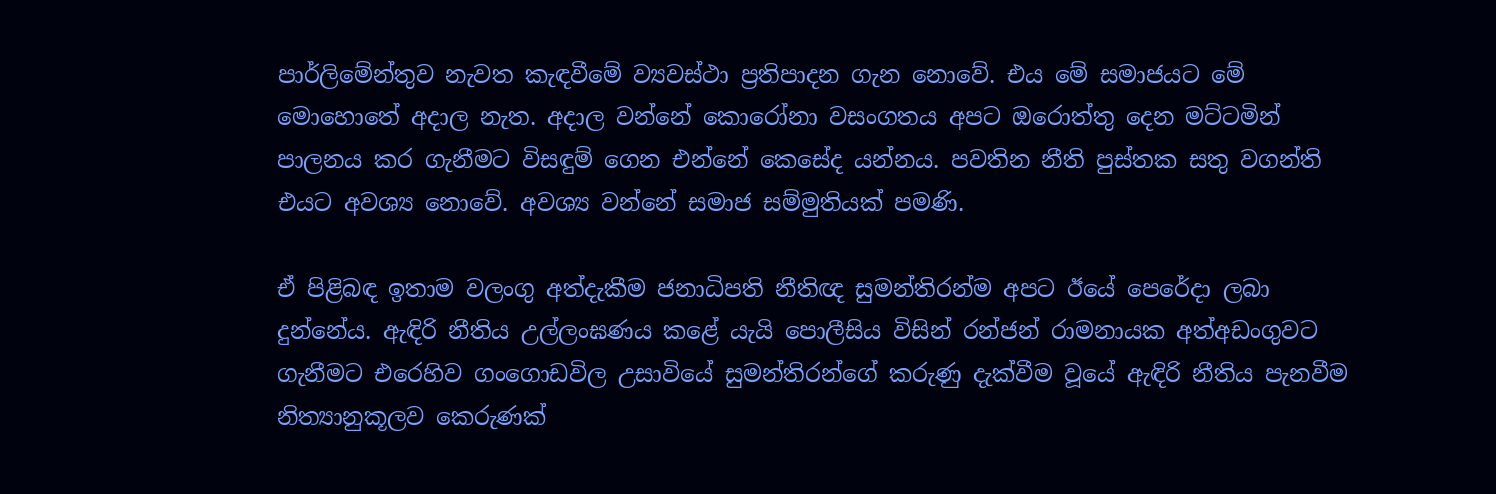පාර්ලිමේන්තුව නැවත කැඳවීමේ ව්‍යවස්ථා ප්‍රතිපාදන ගැන නොවේ. එය මේ සමාජයට මේ මොහොතේ අදාල නැත. අදාල වන්නේ කොරෝනා වසංගතය අපට ඔරොත්තු දෙන මට්ටමින් පාලනය කර ගැනීමට විසඳුම් ගෙන එන්නේ කෙසේද යන්නය. පවතින නීති පුස්තක සතු වගන්ති එයට අවශ්‍ය නොවේ. අවශ්‍ය වන්නේ සමාජ සම්මුතියක් පමණි.

ඒ පිළිබඳ ඉතාම වලංගු අත්දැකීම ජනාධිපති නීතිඥ සුමන්තිරන්ම අපට ඊයේ පෙරේදා ලබා දුන්නේය. ඇඳිරි නීතිය උල්ලංඝණය කළේ යැයි පොලීසිය විසින් රන්ජන් රාමනායක අත්අඩංගුවට ගැනීමට එරෙහිව ගංගොඩවිල උසාවියේ සුමන්තිරන්ගේ කරුණු දැක්වීම වූයේ ඇඳිරි නීතිය පැනවීම නිත්‍යානුකූලව කෙරුණක්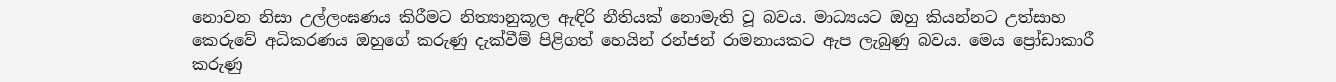නොවන නිසා උල්ලංඝණය කිරීමට නිත්‍යානුකූල ඇඳිරි නීතියක් නොමැති වූ බවය. මාධ්‍යයට ඔහු කියන්නට උත්සාහ කෙරුවේ අධිකරණය ඔහුගේ කරුණු දැක්වීම් පිළිගත් හෙයින් රන්ජන් රාමනායකට ඇප ලැබුණු බවය. මෙය ප්‍රෝඩාකාරී කරුණු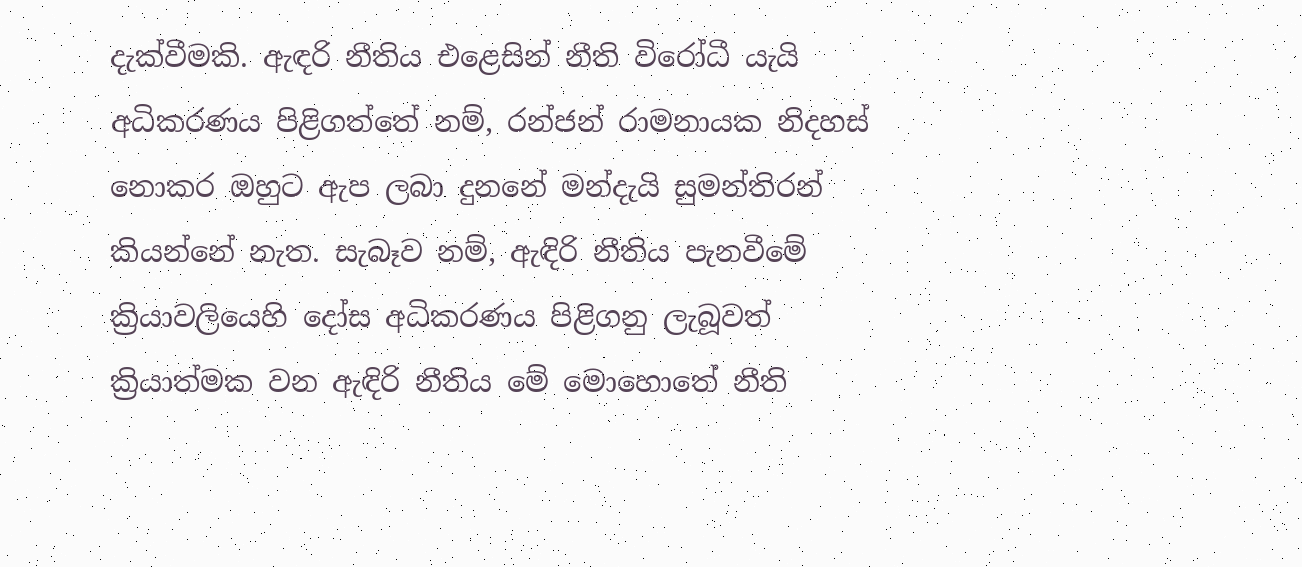දැක්වීමකි. ඇඳරි නීතිය එළෙසින් නීති විරෝධී යැයි අධිකරණය පිළිගත්තේ නම්, රන්ජන් රාමනායක නිදහස් නොකර ඔහුට ඇප ලබා දුනනේ මන්දැයි සුමන්තිරන් කියන්නේ නැත. සැබෑව නම්, ඇඳිරි නීතිය පැනවීමේ ක්‍රියාවලියෙහි දෝස අධිකරණය පිළිගනු ලැබූවත් ක්‍රියාත්මක වන ඇඳිරි නීතිය මේ මොහොතේ නීති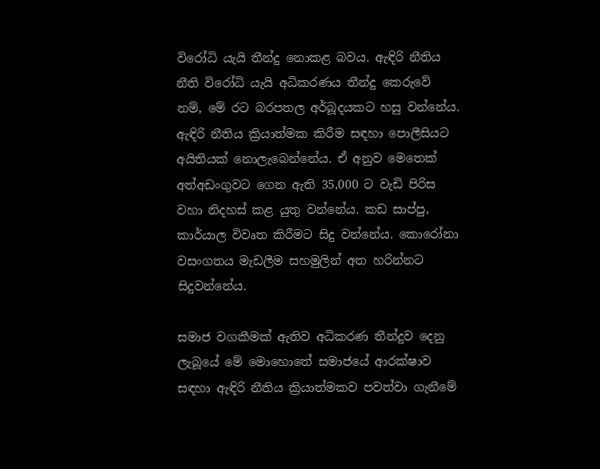විරෝධි යැයි තීන්දු නොකළ බවය. ඇඳිරි නීතිය නීති විරෝධි යැයි අධිකරණය තීන්දු කෙරුවේ නම්, මේ රට බරපතල අර්බූදයකට හසු වන්නේය. ඇඳිරි නීතිය ක්‍රියාත්මක කිරීම සඳහා පොලීසියට අයිතියක් නොලැබෙන්නේය. ඒ අනුව මෙතෙක් අත්අඩංගුවට ගෙන ඇති 35,000 ට වැඩි පිරිස වහා නිදහස් කළ යුතු වන්නේය. කඩ සාප්පු, කාර්යාල විවෘත කිරීමට සිදු වන්නේය. කොරෝනා වසංගතය මැඩලීම සහමුලින් අත හරින්නට සිදුවන්නේය.

සමාජ වගකීමක් ඇතිව අධිකරණ තීන්දුව දෙනු ලැබූයේ මේ මොහොතේ සමාජයේ ආරක්ෂාව සඳහා ඇඳිරි නීතිය ක්‍රියාත්මකව පවත්වා ගැනීමේ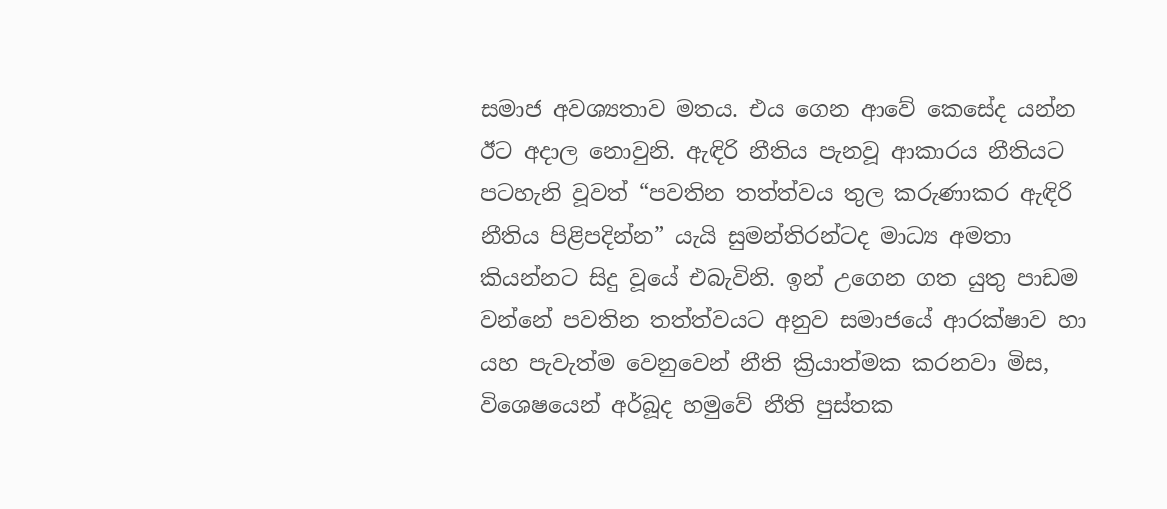සමාජ අවශ්‍යතාව මතය. එය ගෙන ආවේ කෙසේද යන්න ඊට අදාල නොවුනි. ඇඳිරි නීතිය පැනවූ ආකාරය නීතියට පටහැනි වූවත් “පවතින තත්ත්වය තුල කරුණාකර ඇඳිරි නීතිය පිළිපදින්න” යැයි සුමන්තිරන්ටද මාධ්‍ය අමතා කියන්නට සිදු වූයේ එබැවිනි. ඉන් උගෙන ගත යුතු පාඩම වන්නේ පවතින තත්ත්වයට අනුව සමාජයේ ආරක්ෂාව හා යහ පැවැත්ම වෙනුවෙන් නීති ක්‍රියාත්මක කරනවා මිස, විශෙෂයෙන් අර්බූද හමුවේ නීති පුස්තක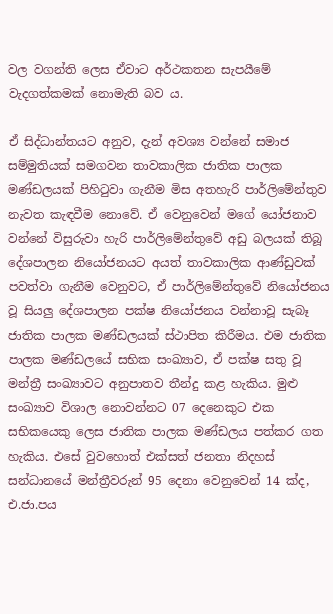වල වගන්ති ලෙස ඒවාට අර්ථකතන සැපයීමේ වැදගත්කමක් නොමැති බව ය.

ඒ සිද්ධාන්තයට අනුව, දැන් අවශ්‍ය වන්නේ සමාජ සම්මුතියක් සමගවන තාවකාලික ජාතික පාලක මණ්ඩලයක් පිහිටුවා ගැනීම මිස අතහැරි පාර්ලිමේන්තුව නැවත කැඳවීම නොවේ. ඒ වෙනුවෙන් මගේ යෝජනාව වන්නේ විසුරුවා හැරි පාර්ලිමේන්තුවේ අඩු බලයක් තිබූ දේශපාලන නියෝජනයට අයත් තාවකාලික ආණ්ඩුවක් පවත්වා ගැනීම වෙනුවට, ඒ පාර්ලිමේන්තුවේ නියෝජනය වූ සියලු දේශපාලන පක්ෂ නියෝජනය වන්නාවූ සැබෑ ජාතික පාලක මණ්ඩලයක් ස්ථාපිත කිරීමය. එම ජාතික පාලක මණ්ඩලයේ සභික සංඛ්‍යාව, ඒ පක්ෂ සතු වූ මන්ත්‍රී සංඛ්‍යාවට අනුපාතව තීන්දු කළ හැකිය. මුළු සංඛ්‍යාව විශාල නොවන්නට 07 දෙනෙකුට එක සභිකයෙකු ලෙස ජාතික පාලක මණ්ඩලය පත්කර ගත හැකිය. එසේ වුවහොත් එක්සත් ජනතා නිදහස් සන්ධානයේ මන්ත්‍රීවරුන් 95 දෙනා වෙනුවෙන් 14 ක්ද, එ.ජා.පය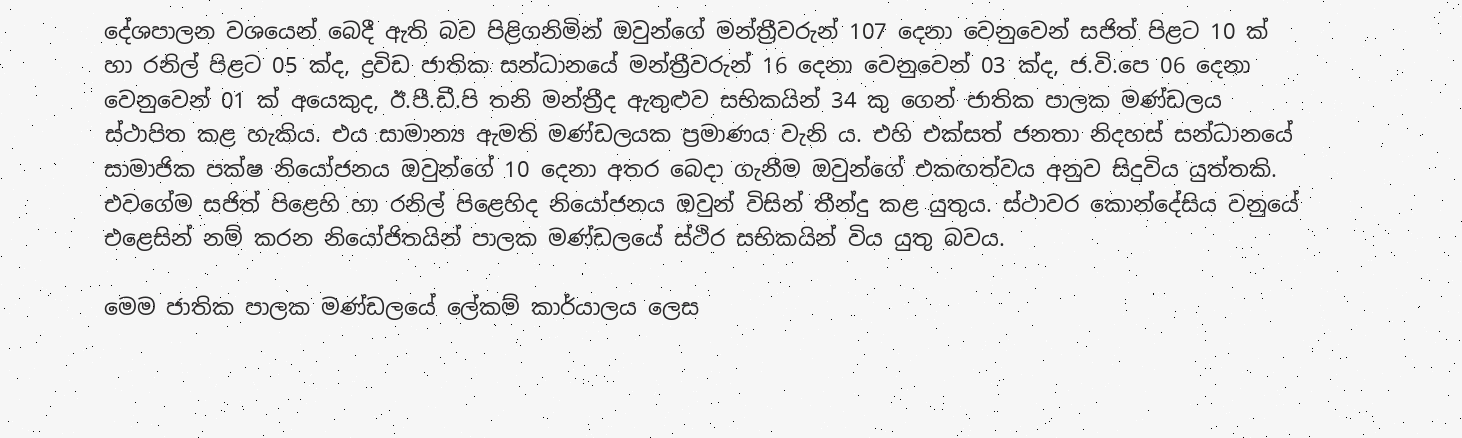දේශපාලන වශයෙන් බෙදී ඇති බව පිළිගනිමින් ඔවුන්ගේ මන්ත්‍රීවරුන් 107 දෙනා වෙනුවෙන් සජිත් පිළට 10 ක් හා රනිල් පිළට 05 ක්ද, ද්‍රවිඩ ජාතික සන්ධානයේ මන්ත්‍රීවරුන් 16 දෙනා වෙනුවෙන් 03 ක්ද, ජ.වි.පෙ 06 දෙනා වෙනුවෙන් 01 ක් අයෙකුද, ඊ.පී.ඩී.පි තනි මන්ත්‍රීද ඇතුළුව සභිකයින් 34 කු ගෙන් ජාතික පාලක මණ්ඩලය ස්ථාපිත කළ හැකිය. එය සාමාන්‍ය ඇමති මණ්ඩලයක ප්‍රමාණය වැනි ය. එහි එක්සත් ජනතා නිදහස් සන්ධානයේ සාමාජික පක්ෂ නියෝජනය ඔවුන්ගේ 10 දෙනා අතර බෙදා ගැනීම ඔවුන්ගේ එකඟත්වය අනුව සිදුවිය යුත්තකි. එවගේම සජිත් පිළෙහි හා රනිල් පිළෙහිද නියෝජනය ඔවුන් විසින් තීන්දු කළ යුතුය. ස්ථාවර කොන්දේසිය වනුයේ එළෙසින් නම් කරන නියෝජිතයින් පාලක මණ්ඩලයේ ස්ථිර සභිකයින් විය යුතු බවය.

මෙම ජාතික පාලක මණ්ඩලයේ ලේකම් කාර්යාලය ලෙස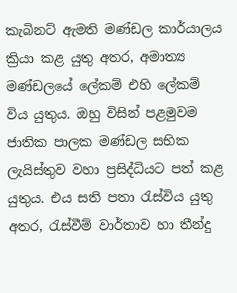කැබිනට් ඇමති මණ්ඩල කාර්යාලය ක්‍රියා කළ යුතු අතර, අමාත්‍ය මණ්ඩලයේ ලේකම් එහි ලේකම් විය යුතුය. ඔහු විසින් පළමුවම ජාතික පාලක මණ්ඩල සභික ලැයිස්තුව වහා ප්‍රසිද්ධියට පත් කළ යුතුය. එය සති පතා රැස්විය යුතු අතර, රැස්වීම් වාර්තාව හා තීන්දු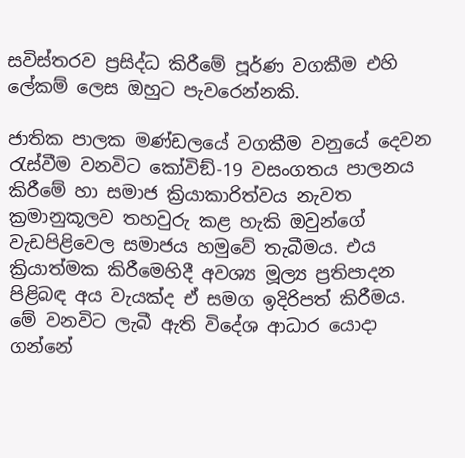සවිස්තරව ප්‍රසිද්ධ කිරීමේ පූර්ණ වගකීම එහි ලේකම් ලෙස ඔහුට පැවරෙන්නකි.

ජාතික පාලක මණ්ඩලයේ වගකීම වනුයේ දෙවන රැස්වීම වනවිට කෝවිඞ්-19 වසංගතය පාලනය කිරීමේ හා සමාජ ක්‍රියාකාරිත්වය නැවත ක්‍රමානුකූලව තහවුරු කළ හැකි ඔවුන්ගේ වැඩපිළිවෙල සමාජය හමුවේ තැබීමය. එය ක්‍රියාත්මක කිරීමෙහිදී අවශ්‍ය මූල්‍ය ප්‍රතිපාදන පිළිබඳ අය වැයක්ද ඒ සමග ඉදිරිපත් කිරීමය. මේ වනවිට ලැබී ඇති විදේශ ආධාර යොදා ගන්නේ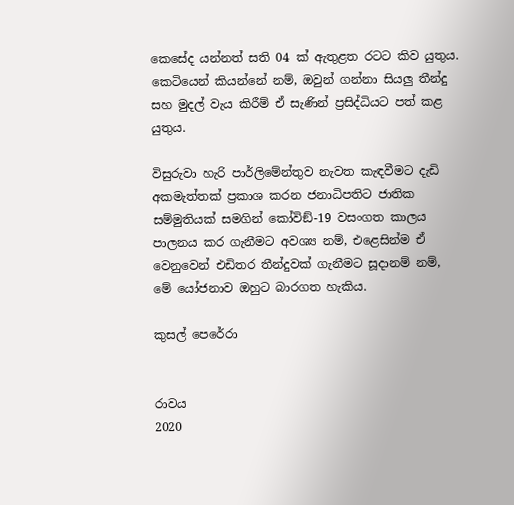කෙසේද යන්නත් සති 04 ක් ඇතුළත රටට කිව යුතුය. කෙටියෙන් කියන්නේ නම්, ඔවුන් ගන්නා සියලු තීන්දු සහ මුදල් වැය කිරීම් ඒ සැණින් ප්‍රසිද්ධියට පත් කළ යුතුය.

විසුරුවා හැරි පාර්ලිමේන්තුව නැවත කැඳවීමට දැඩි අකමැත්තක් ප්‍රකාශ කරන ජනාධිපතිට ජාතික සම්මුතියක් සමගින් කෝවිඞ්-19 වසංගත කාලය පාලනය කර ගැනීමට අවශ්‍ය නම්, එළෙසින්ම ඒ වෙනුවෙන් එඩිතර තීන්දුවක් ගැනීමට සූදානම් නම්, මේ යෝජනාව ඔහුට බාරගත හැකිය.

කුසල් පෙරේරා


රාවය
2020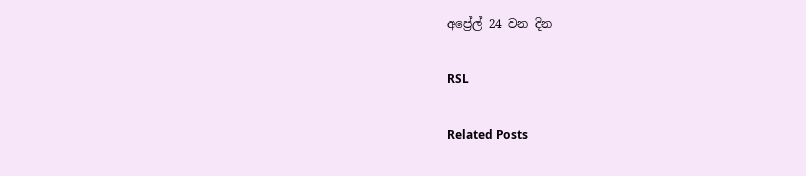අප්‍රේල් 24 වන දින

RSL

Related Posts